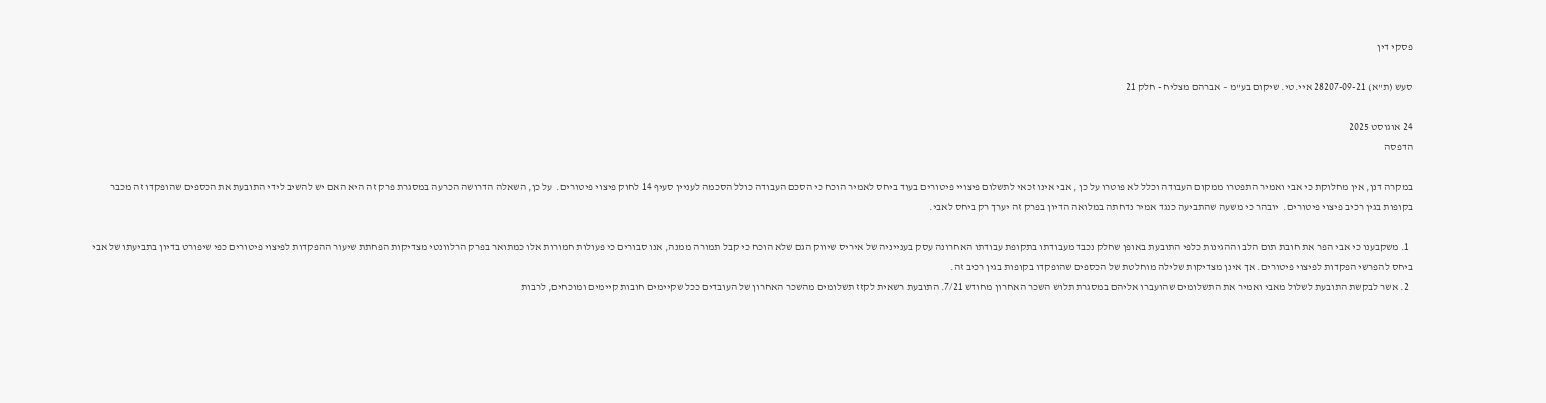פסקי דין

סעש (ת"א) 28207-09-21 איי.טי. שיקום בע"מ – אברהם מצליח - חלק 21

24 אוגוסט 2025
הדפסה

במקרה דנן, אין מחלוקת כי אבי ואמיר התפטרו ממקום העבודה וכלל לא פוטרו על כן , אבי אינו זכאי לתשלום פיצויי פיטורים בעוד ביחס לאמיר הוכח כי הסכם העבודה כולל הסכמה לעניין סעיף 14 לחוק פיצוי פיטורים.  על כן, השאלה הדרושה הכרעה במסגרת פרק זה היא האם יש להשיב לידי התובעת את הכספים שהופקדו זה מכבר בקופות בגין רכיב פיצוי פיטורים.  יובהר כי משעה שהתביעה כנגד אמיר נדחתה במלואה הדיון בפרק זה יערך רק ביחס לאבי.

  1. משקבענו כי אבי הפר את חובת תום הלב וההגינות כלפי התובעת באופן שחלק נכבד מעבודתו בתקופת עבודתו האחרונה עסק בענייניה של איריס שיווק הגם שלא הוכח כי קבל תמורה ממנה, אנו סבורים כי פעולות חמורות אלו כמתואר בפרק הרלוונטי מצדיקות הפחתת שיעור ההפקדות לפיצוי פיטורים כפי שיפורט בדיון בתביעתו של אבי ביחס להפרשי הפקדות לפיצוי פיטורים. אך אינן מצדיקות שלילה מוחלטת של הכספים שהופקדו בקופות בגין רכיב זה.
  2. אשר לבקשת התובעת לשלול מאבי ואמיר את התשלומים שהועברו אליהם במסגרת תלוש השכר האחרון מחודש 7/21. התובעת רשאית לקזז תשלומים מהשכר האחרון של העובדים ככל שקיימים חובות קיימים ומוכחים, לרבות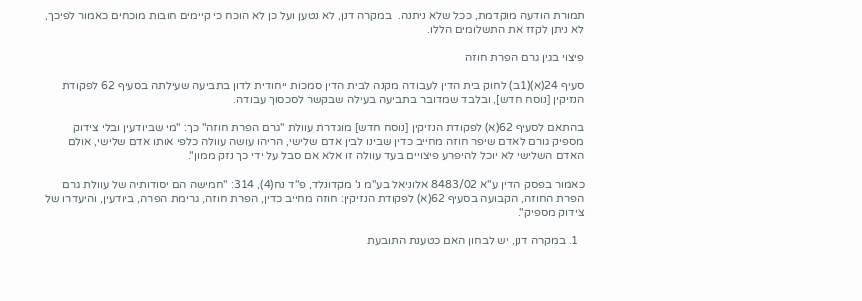תמורת הודעה מוקדמת, ככל שלא ניתנה.  במקרה דנן, לא נטען ועל כן לא הוכח כי קיימים חובות מוכחים כאמור לפיכך, לא ניתן לקזז את התשלומים הללו.

פיצוי בגין גרם הפרת חוזה

סעיף 24(א)(1ב) לחוק בית הדין לעבודה מקנה לבית הדין סמכות ייחודית לדון בתביעה שעילתה בסעיף 62 לפקודת הנזיקין [נוסח חדש], ובלבד שמדובר בתביעה בעילה שבקשר לסכסוך עבודה.

בהתאם לסעיף 62(א) לפקודת הנזיקין [נוסח חדש] מוגדרת עוולת "גרם הפרת חוזה" כך: "מי שביודעין ובלי צידוק מספיק גורם לאדם שיפר חוזה מחייב כדין שבינו לבין אדם שלישי, הריהו עושה עוולה כלפי אותו אדם שלישי, אולם האדם השלישי לא יוכל להיפרע פיצויים בעד עוולה זו אלא אם סבל על ידי כך נזק ממון".

כאמור בפסק הדין ע"א 8483/02 אלוניאל בע"מ נ' מקדונלד, פ"ד נח(4), 314: "חמישה הם יסודותיה של עוולת גרם הפרת החוזה, הקבועה בסעיף 62(א) לפקודת הנזיקין: חוזה מחייב כדין, הפרת חוזה, גרימת הפרה, ביודעין, והיעדרו של צידוק מספיק".

  1. במקרה דנן, יש לבחון האם כטענת התובעת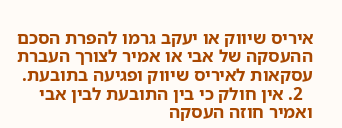איריס שיווק או יעקב גרמו להפרת הסכם ההעסקה של אבי או אמיר לצורך העברת עסקאות לאיריס שיווק ופגיעה בתובעת.
  2. אין חולק כי בין התובעת לבין אבי ואמיר חוזה העסקה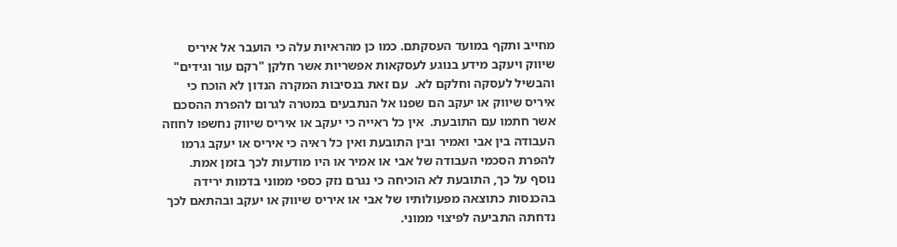מחייב ותקף במועד העסקתם. כמו כן מהראיות עלה כי הועבר אל איריס שיווק ויעקב מידע בנוגע לעסקאות אפשריות אשר חלקן "רקם עור וגידים" והבשיל לעסקה וחלקם לא.  עם זאת בנסיבות המקרה הנדון לא הוכח כי איריס שיווק או יעקב הם שפנו אל הנתבעים במטרה לגרום להפרת ההסכם אשר חתמו עם התובעת.  אין כל ראייה כי יעקב או איריס שיווק נחשפו לחוזה העבודה בין אבי ואמיר ובין התובעת ואין כל ראיה כי איריס או יעקב גרמו להפרת הסכמי העבודה של אבי או אמיר או היו מודעות לכך בזמן אמת.  נוסף על כך, התובעת לא הוכיחה כי נגרם נזק כספי ממוני בדמות ירידה בהכנסות כתוצאה מפעולותיו של אבי או איריס שיווק או יעקב ובהתאם לכך נדחתה התביעה לפיצוי ממוני.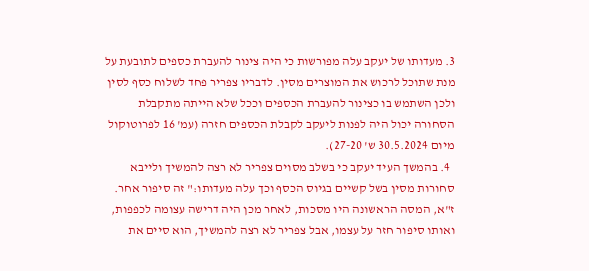3. מעדותו של יעקב עלה מפורשות כי היה צינור להעברת כספים לתובעת על מנת שתוכל לרכוש את המוצרים מסין. לדבריו צפריר פחד לשלוח כסף לסין ולכן השתמש בו כצינור להעברת הכספים וככל שלא הייתה מתקבלת הסחורה יכול היה לפנות ליעקב לקבלת הכספים חזרה (עמ' 16 לפרוטוקול מיום 30.5.2024 ש' 27-20).
  4. בהמשך העיד יעקב כי בשלב מסוים צפריר לא רצה להמשיך ולייבא סחורות מסין בשל קשיים בגיוס הכסף וכך עלה מעדותו:" זה סיפור אחר. ז"א, המסה הראשונה היו מסכות, לאחר מכן היה דרישה עצומה לכפפות, ואותו סיפור חזר על עצמו, אבל צפריר לא רצה להמשיך, הוא סיים את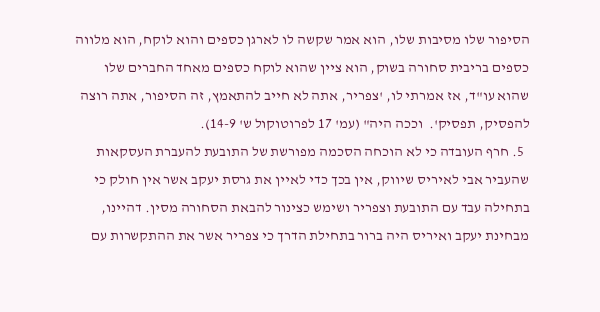הסיפור שלו מסיבות שלו, הוא אמר שקשה לו לארגן כספים והוא לוקח, הוא מלווה כספים בריבית סחורה בשוק, הוא ציין שהוא לוקח כספים מאחד החברים שלו שהוא עו"ד, אז אמרתי לו, 'צפריר, אתה לא חייב להתאמץ, זה הסיפור, אתה רוצה להפסיק, תפסיק'.  וככה היה" (עמ' 17 לפרוטוקול ש' 14-9).
  5. חרף העובדה כי לא הוכחה הסכמה מפורשת של התובעת להעברת העסקאות שהעביר אבי לאיריס שיווק, אין בכך כדי לאיין את גרסת יעקב אשר אין חולק כי בתחילה עבד עם התובעת וצפריר ושימש כצינור להבאת הסחורה מסין. דהיינו, מבחינת יעקב ואיריס היה ברור בתחילת הדרך כי צפריר אשר את ההתקשרות עם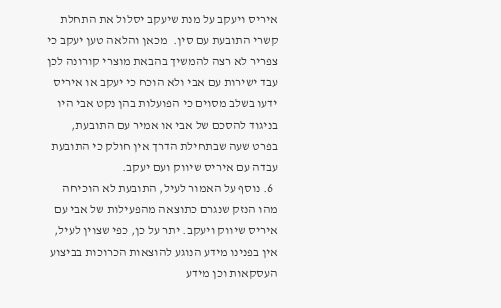איריס ויעקב על מנת שיעקב יסלול את התחלת קשרי התובעת עם סין.  מכאן והלאה טען יעקב כי צפריר לא רצה להמשיך בהבאת מוצרי קורונה לכן עבד ישירות עם אבי ולא הוכח כי יעקב או איריס ידעו בשלב מסוים כי הפועלות בהן נקט אבי היו בניגוד להסכם של אבי או אמיר עם התובעת, בפרט שעה שבתחילת הדרך אין חולק כי התובעת עבדה עם איריס שיווק ועם יעקב.
  6. נוסף על האמור לעיל, התובעת לא הוכיחה מהו הנזק שנגרם כתוצאה מהפעילות של אבי עם איריס שיווק ויעקב. יתר על כן, כפי שצוין לעיל, אין בפנינו מידע הנוגע להוצאות הכרוכות בביצוע העסקאות וכן מידע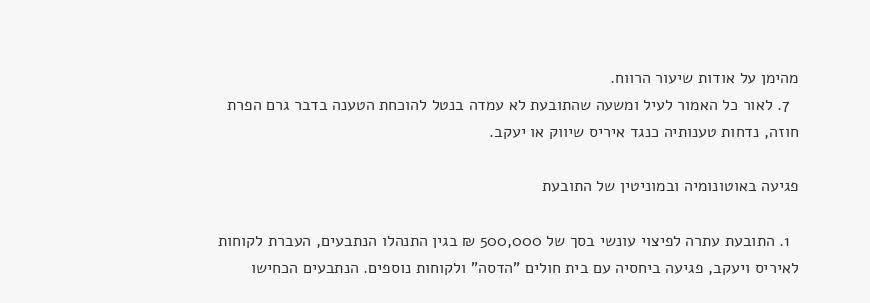מהימן על אודות שיעור הרווח.
  7. לאור כל האמור לעיל ומשעה שהתובעת לא עמדה בנטל להוכחת הטענה בדבר גרם הפרת חוזה, נדחות טענותיה כנגד איריס שיווק או יעקב.

פגיעה באוטונומיה ובמוניטין של התובעת

  1. התובעת עתרה לפיצוי עונשי בסך של 500,000 ₪ בגין התנהלו הנתבעים, העברת לקוחות לאיריס ויעקב, פגיעה ביחסיה עם בית חולים "הדסה" ולקוחות נוספים. הנתבעים הכחישו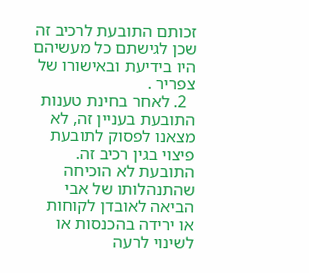זכותם התובעת לרכיב זה שכן לגישתם כל מעשיהם היו בידיעת ובאישורו של צפריר .
  2. לאחר בחינת טענות התובעת בעניין זה, לא מצאנו לפסוק לתובעת פיצוי בגין רכיב זה. התובעת לא הוכיחה שהתנהלותו של אבי הביאה לאובדן לקוחות או ירידה בהכנסות או לשינוי לרעה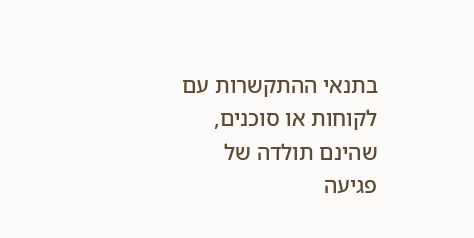בתנאי ההתקשרות עם לקוחות או סוכנים, שהינם תולדה של פגיעה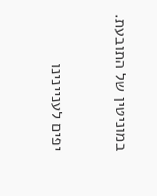במוניטין של התובעת.

יפים לעניינינו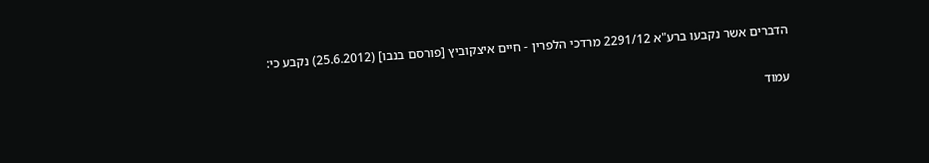הדברים אשר נקבעו ברע"א 2291/12 מרדכי הלפרין - חיים איצקוביץ [פורסם בנבו] (25.6.2012) נקבע כי:

עמוד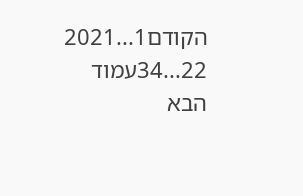הקודם1...2021
22...34עמוד הבא